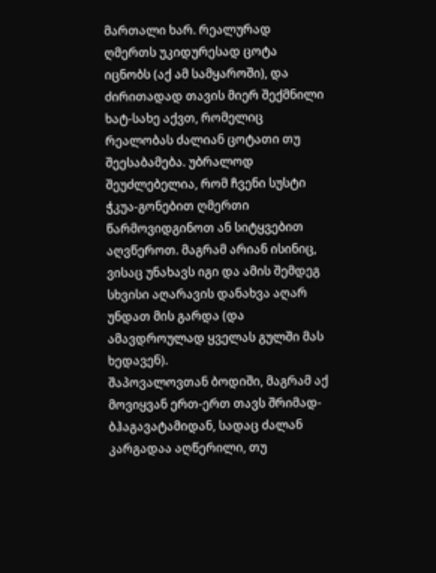მართალი ხარ. რეალურად ღმერთს უკიდურესად ცოტა იცნობს (აქ ამ სამყაროში), და ძირითადად თავის მიერ შექმნილი ხატ-სახე აქვთ, რომელიც რეალობას ძალიან ცოტათი თუ შეესაბამება. უბრალოდ შეუძლებელია, რომ ჩვენი სუსტი ჭკუა-გონებით ღმერთი წარმოვიდგინოთ ან სიტყვებით აღვწეროთ. მაგრამ არიან ისინიც, ვისაც უნახავს იგი და ამის შემდეგ სხვისი აღარავის დანახვა აღარ უნდათ მის გარდა (და ამავდროულად ყველას გულში მას ხედავენ).
შაპოვალოვთან ბოდიში, მაგრამ აქ მოვიყვან ერთ-ერთ თავს შრიმად-ბჰაგავატამიდან, სადაც ძალან კარგადაა აღწერილი, თუ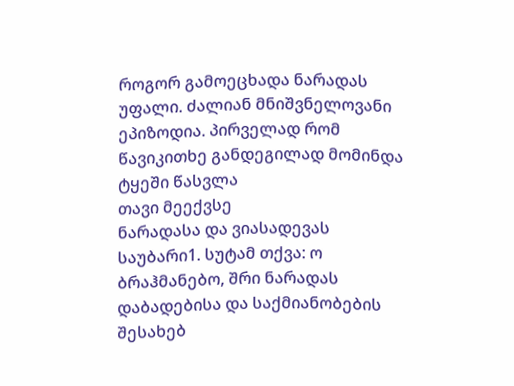როგორ გამოეცხადა ნარადას უფალი. ძალიან მნიშვნელოვანი ეპიზოდია. პირველად რომ წავიკითხე განდეგილად მომინდა ტყეში წასვლა
თავი მეექვსე
ნარადასა და ვიასადევას საუბარი1. სუტამ თქვა: ო ბრაჰმანებო, შრი ნარადას დაბადებისა და საქმიანობების შესახებ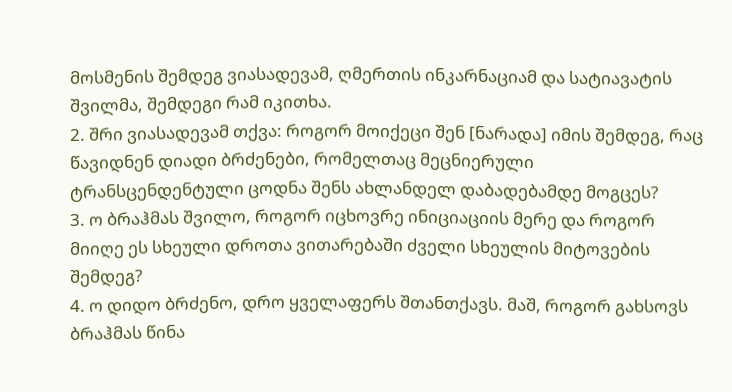მოსმენის შემდეგ ვიასადევამ, ღმერთის ინკარნაციამ და სატიავატის შვილმა, შემდეგი რამ იკითხა.
2. შრი ვიასადევამ თქვა: როგორ მოიქეცი შენ [ნარადა] იმის შემდეგ, რაც წავიდნენ დიადი ბრძენები, რომელთაც მეცნიერული ტრანსცენდენტული ცოდნა შენს ახლანდელ დაბადებამდე მოგცეს?
3. ო ბრაჰმას შვილო, როგორ იცხოვრე ინიციაციის მერე და როგორ მიიღე ეს სხეული დროთა ვითარებაში ძველი სხეულის მიტოვების შემდეგ?
4. ო დიდო ბრძენო, დრო ყველაფერს შთანთქავს. მაშ, როგორ გახსოვს ბრაჰმას წინა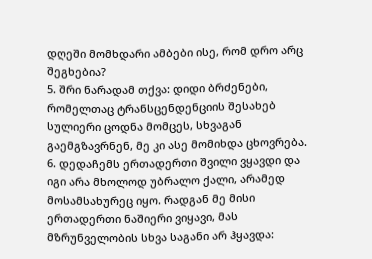დღეში მომხდარი ამბები ისე, რომ დრო არც შეგხებია?
5. შრი ნარადამ თქვა: დიდი ბრძენები, რომელთაც ტრანსცენდენციის შესახებ სულიერი ცოდნა მომცეს, სხვაგან გაემგზავრნენ, მე კი ასე მომიხდა ცხოვრება.
6. დედაჩემს ერთადერთი შვილი ვყავდი და იგი არა მხოლოდ უბრალო ქალი, არამედ მოსამსახურეც იყო. რადგან მე მისი ერთადერთი ნაშიერი ვიყავი, მას მზრუნველობის სხვა საგანი არ ჰყავდა: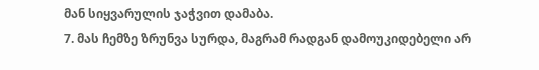მან სიყვარულის ჯაჭვით დამაბა.
7. მას ჩემზე ზრუნვა სურდა, მაგრამ რადგან დამოუკიდებელი არ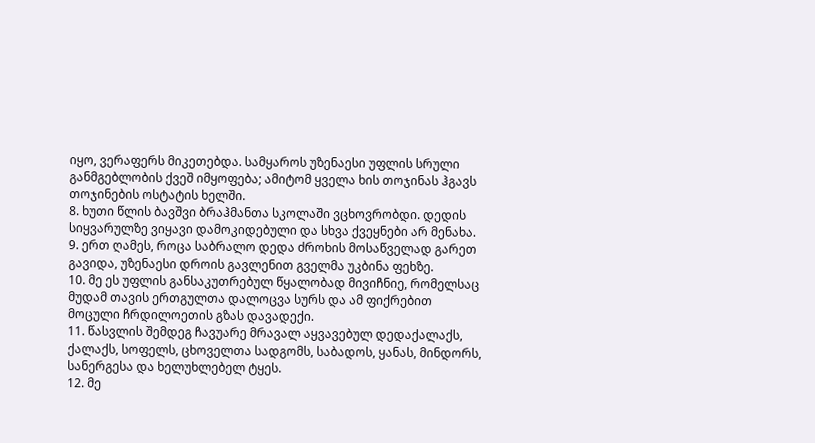იყო, ვერაფერს მიკეთებდა. სამყაროს უზენაესი უფლის სრული განმგებლობის ქვეშ იმყოფება; ამიტომ ყველა ხის თოჯინას ჰგავს თოჯინების ოსტატის ხელში.
8. ხუთი წლის ბავშვი ბრაჰმანთა სკოლაში ვცხოვრობდი. დედის სიყვარულზე ვიყავი დამოკიდებული და სხვა ქვეყნები არ მენახა.
9. ერთ ღამეს, როცა საბრალო დედა ძროხის მოსაწველად გარეთ გავიდა, უზენაესი დროის გავლენით გველმა უკბინა ფეხზე.
10. მე ეს უფლის განსაკუთრებულ წყალობად მივიჩნიე, რომელსაც მუდამ თავის ერთგულთა დალოცვა სურს და ამ ფიქრებით მოცული ჩრდილოეთის გზას დავადექი.
11. წასვლის შემდეგ ჩავუარე მრავალ აყვავებულ დედაქალაქს, ქალაქს, სოფელს, ცხოველთა სადგომს, საბადოს, ყანას, მინდორს, სანერგესა და ხელუხლებელ ტყეს.
12. მე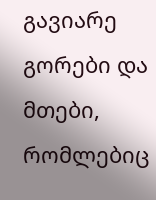გავიარე გორები და მთები, რომლებიც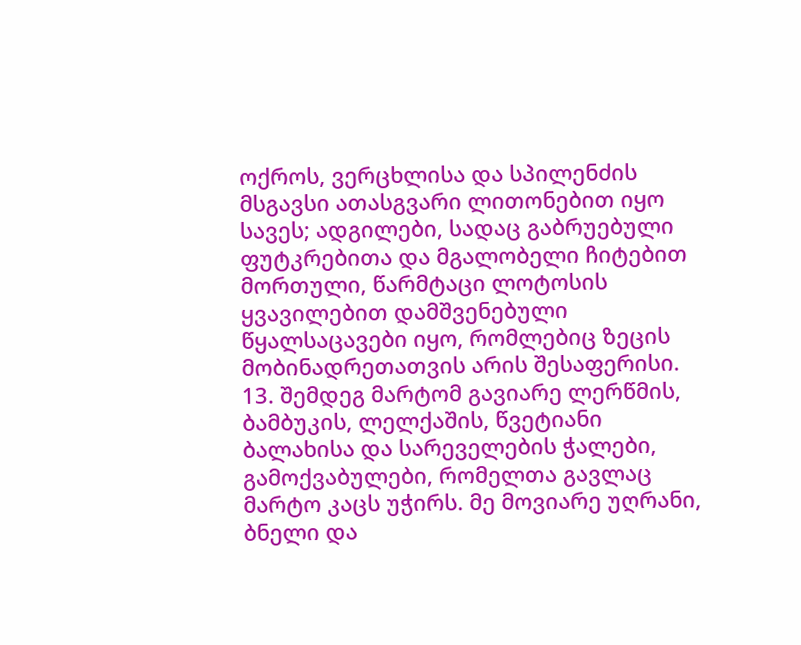ოქროს, ვერცხლისა და სპილენძის მსგავსი ათასგვარი ლითონებით იყო სავეს; ადგილები, სადაც გაბრუებული ფუტკრებითა და მგალობელი ჩიტებით მორთული, წარმტაცი ლოტოსის ყვავილებით დამშვენებული წყალსაცავები იყო, რომლებიც ზეცის მობინადრეთათვის არის შესაფერისი.
13. შემდეგ მარტომ გავიარე ლერწმის, ბამბუკის, ლელქაშის, წვეტიანი ბალახისა და სარეველების ჭალები, გამოქვაბულები, რომელთა გავლაც მარტო კაცს უჭირს. მე მოვიარე უღრანი, ბნელი და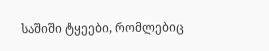საშიში ტყეები, რომლებიც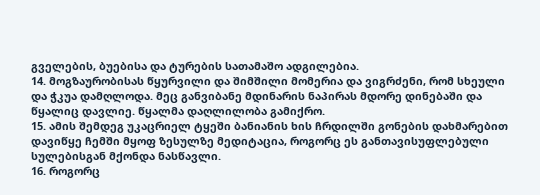გველების, ბუებისა და ტურების სათამაშო ადგილებია.
14. მოგზაურობისას წყურვილი და შიმშილი მომერია და ვიგრძენი, რომ სხეული და ჭკუა დამღლოდა. მეც განვიბანე მდინარის ნაპირას მდორე დინებაში და წყალიც დავლიე. წყალმა დაღლილობა გამიქრო.
15. ამის შემდეგ უკაცრიელ ტყეში ბანიანის ხის ჩრდილში გონების დახმარებით დავიწყე ჩემში მყოფ ზესულზე მედიტაცია, როგორც ეს განთავისუფლებული სულებისგან მქონდა ნასწავლი.
16. როგორც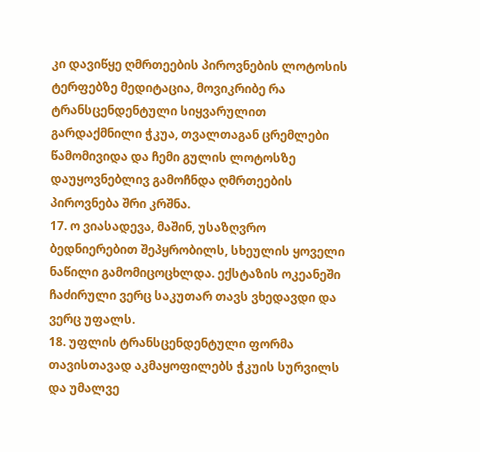კი დავიწყე ღმრთეების პიროვნების ლოტოსის ტერფებზე მედიტაცია, მოვიკრიბე რა ტრანსცენდენტული სიყვარულით გარდაქმნილი ჭკუა, თვალთაგან ცრემლები წამომივიდა და ჩემი გულის ლოტოსზე დაუყოვნებლივ გამოჩნდა ღმრთეების პიროვნება შრი კრშნა.
17. ო ვიასადევა, მაშინ, უსაზღვრო ბედნიერებით შეპყრობილს, სხეულის ყოველი ნაწილი გამომიცოცხლდა. ექსტაზის ოკეანეში ჩაძირული ვერც საკუთარ თავს ვხედავდი და ვერც უფალს.
18. უფლის ტრანსცენდენტული ფორმა თავისთავად აკმაყოფილებს ჭკუის სურვილს და უმალვე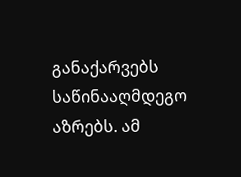განაქარვებს საწინააღმდეგო აზრებს. ამ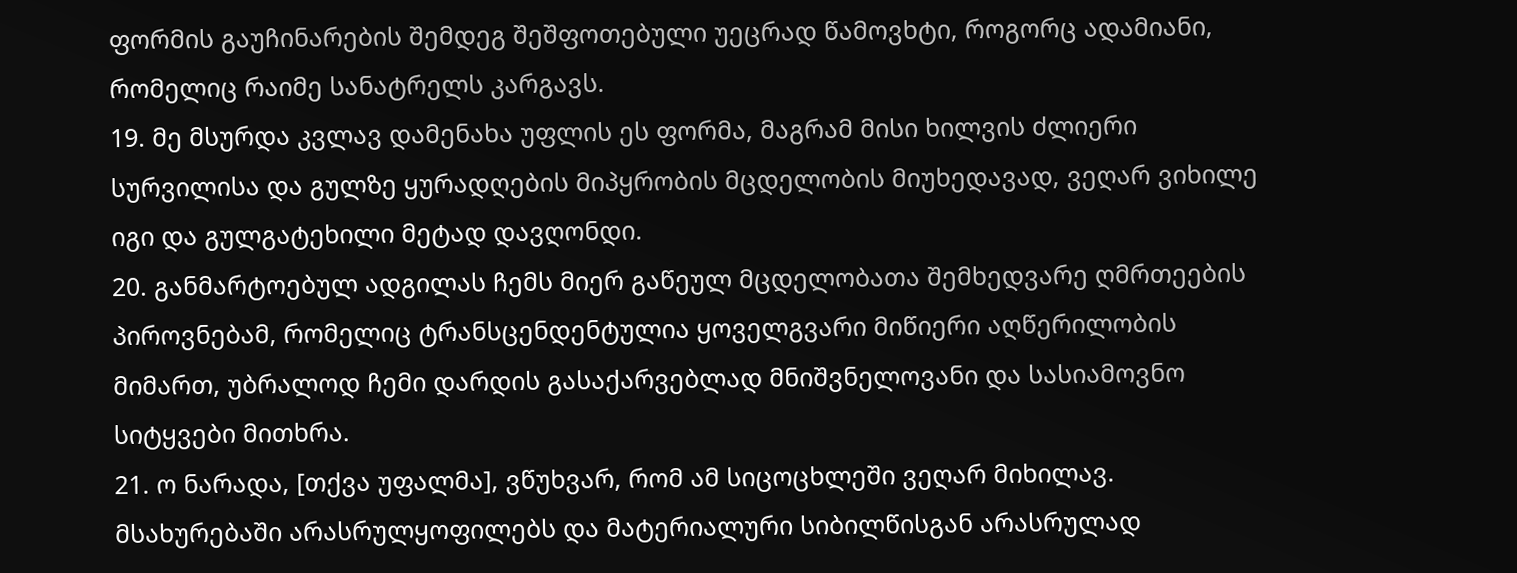ფორმის გაუჩინარების შემდეგ შეშფოთებული უეცრად წამოვხტი, როგორც ადამიანი, რომელიც რაიმე სანატრელს კარგავს.
19. მე მსურდა კვლავ დამენახა უფლის ეს ფორმა, მაგრამ მისი ხილვის ძლიერი სურვილისა და გულზე ყურადღების მიპყრობის მცდელობის მიუხედავად, ვეღარ ვიხილე იგი და გულგატეხილი მეტად დავღონდი.
20. განმარტოებულ ადგილას ჩემს მიერ გაწეულ მცდელობათა შემხედვარე ღმრთეების პიროვნებამ, რომელიც ტრანსცენდენტულია ყოველგვარი მიწიერი აღწერილობის მიმართ, უბრალოდ ჩემი დარდის გასაქარვებლად მნიშვნელოვანი და სასიამოვნო სიტყვები მითხრა.
21. ო ნარადა, [თქვა უფალმა], ვწუხვარ, რომ ამ სიცოცხლეში ვეღარ მიხილავ. მსახურებაში არასრულყოფილებს და მატერიალური სიბილწისგან არასრულად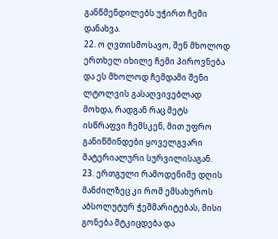განწმენდილებს უჭირთ ჩემი დანახვა.
22. ო ღვთისმოსავო, შენ მხოლოდ ერთხელ იხილე ჩემი პიროვნება და ეს მხოლოდ ჩემდამი შენი ლტოლვის გასაღვივებლად მოხდა, რადგან რაც მეტს ისწრაფვი ჩემსკენ, მით უფრო განიწმინდები ყოველგვარი მატერიალური სურვილისაგან.
23. ერთგული რამოდენიმე დღის მანძილზეც კი რომ ემსახუროს აბსოლუტურ ჭეშმარიტებას, მისი გონება მტკიცდება და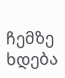ჩემზე ხდება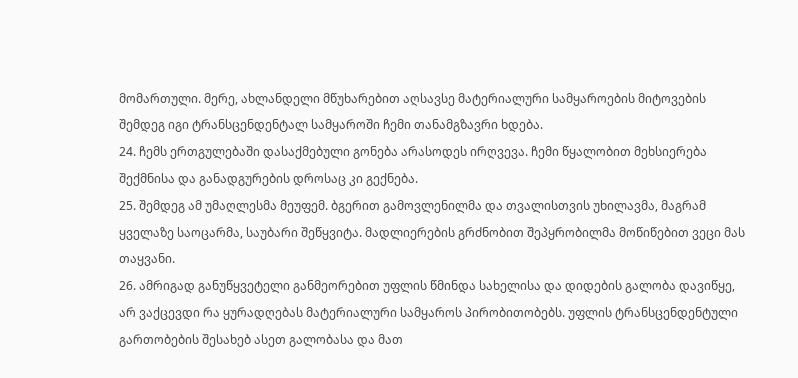მომართული. მერე, ახლანდელი მწუხარებით აღსავსე მატერიალური სამყაროების მიტოვების შემდეგ იგი ტრანსცენდენტალ სამყაროში ჩემი თანამგზავრი ხდება.
24. ჩემს ერთგულებაში დასაქმებული გონება არასოდეს ირღვევა. ჩემი წყალობით მეხსიერება შექმნისა და განადგურების დროსაც კი გექნება.
25. შემდეგ ამ უმაღლესმა მეუფემ. ბგერით გამოვლენილმა და თვალისთვის უხილავმა, მაგრამ ყველაზე საოცარმა, საუბარი შეწყვიტა. მადლიერების გრძნობით შეპყრობილმა მოწიწებით ვეცი მას თაყვანი.
26. ამრიგად განუწყვეტელი განმეორებით უფლის წმინდა სახელისა და დიდების გალობა დავიწყე, არ ვაქცევდი რა ყურადღებას მატერიალური სამყაროს პირობითობებს. უფლის ტრანსცენდენტული გართობების შესახებ ასეთ გალობასა და მათ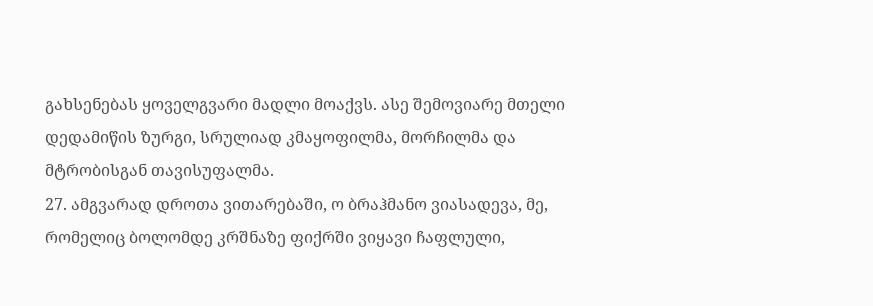გახსენებას ყოველგვარი მადლი მოაქვს. ასე შემოვიარე მთელი დედამიწის ზურგი, სრულიად კმაყოფილმა, მორჩილმა და მტრობისგან თავისუფალმა.
27. ამგვარად დროთა ვითარებაში, ო ბრაჰმანო ვიასადევა, მე, რომელიც ბოლომდე კრშნაზე ფიქრში ვიყავი ჩაფლული,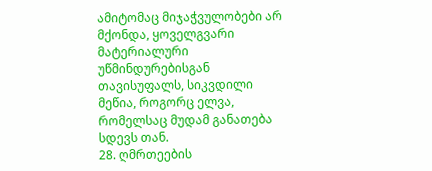ამიტომაც მიჯაჭვულობები არ მქონდა, ყოველგვარი მატერიალური უწმინდურებისგან თავისუფალს, სიკვდილი მეწია, როგორც ელვა, რომელსაც მუდამ განათება სდევს თან.
28. ღმრთეების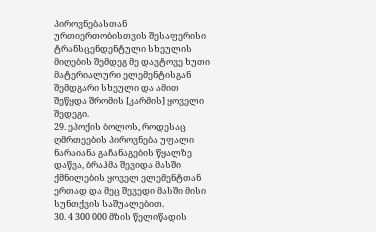პიროვნებასთან ურთიერთობისთვის შესაფერისი ტრანსცენდენტული სხეულის მიღების შემდეგ მე დავტოვე ხუთი მატერიალური ელემენტისგან შემდგარი სხეული და ამით შეწყდა შრომის [კარმის] ყოველი შედეგი.
29. ეპოქის ბოლოს, როდესაც ღმრთეების პიროვნება უფალი ნარაიანა გაჩანაგების წყალზე დაწვა, ბრაჰმა შევიდა მასში ქმნილების ყოველ ელემენტთან ერთად და მეც შევედი მასში მისი სუნთქვის საშუალებით.
30. 4 300 000 მზის წელიწადის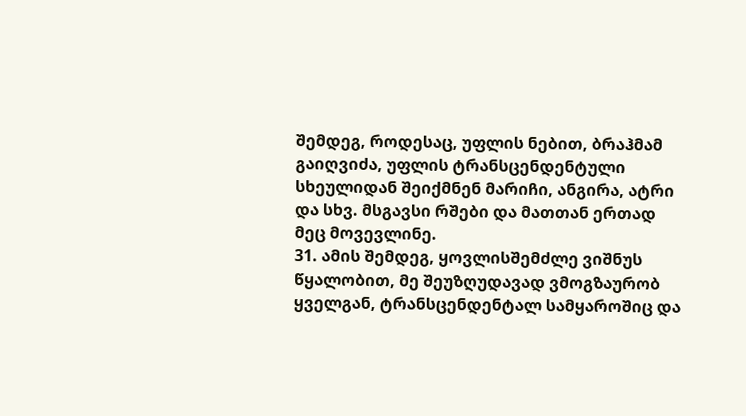შემდეგ, როდესაც, უფლის ნებით, ბრაჰმამ გაიღვიძა, უფლის ტრანსცენდენტული სხეულიდან შეიქმნენ მარიჩი, ანგირა, ატრი და სხვ. მსგავსი რშები და მათთან ერთად მეც მოვევლინე.
31. ამის შემდეგ, ყოვლისშემძლე ვიშნუს წყალობით, მე შეუზღუდავად ვმოგზაურობ ყველგან, ტრანსცენდენტალ სამყაროშიც და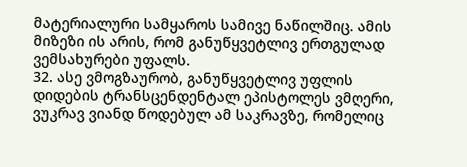მატერიალური სამყაროს სამივე ნაწილშიც. ამის მიზეზი ის არის, რომ განუწყვეტლივ ერთგულად ვემსახურები უფალს.
32. ასე ვმოგზაურობ, განუწყვეტლივ უფლის დიდების ტრანსცენდენტალ ეპისტოლეს ვმღერი, ვუკრავ ვიანდ წოდებულ ამ საკრავზე, რომელიც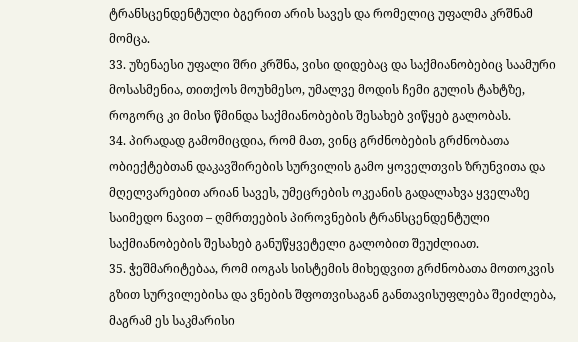ტრანსცენდენტული ბგერით არის სავეს და რომელიც უფალმა კრშნამ მომცა.
33. უზენაესი უფალი შრი კრშნა, ვისი დიდებაც და საქმიანობებიც საამური მოსასმენია, თითქოს მოუხმესო, უმალვე მოდის ჩემი გულის ტახტზე, როგორც კი მისი წმინდა საქმიანობების შესახებ ვიწყებ გალობას.
34. პირადად გამომიცდია, რომ მათ, ვინც გრძნობების გრძნობათა ობიექტებთან დაკავშირების სურვილის გამო ყოველთვის ზრუნვითა და მღელვარებით არიან სავეს, უმეცრების ოკეანის გადალახვა ყველაზე საიმედო ნავით – ღმრთეების პიროვნების ტრანსცენდენტული საქმიანობების შესახებ განუწყვეტელი გალობით შეუძლიათ.
35. ჭეშმარიტებაა, რომ იოგას სისტემის მიხედვით გრძნობათა მოთოკვის გზით სურვილებისა და ვნების შფოთვისაგან განთავისუფლება შეიძლება, მაგრამ ეს საკმარისი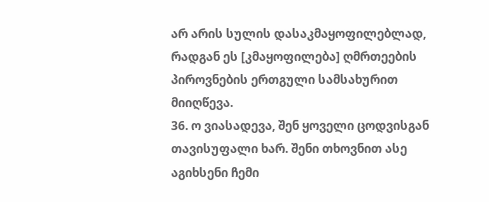არ არის სულის დასაკმაყოფილებლად, რადგან ეს [კმაყოფილება] ღმრთეების პიროვნების ერთგული სამსახურით მიიღწევა.
36. ო ვიასადევა, შენ ყოველი ცოდვისგან თავისუფალი ხარ. შენი თხოვნით ასე აგიხსენი ჩემი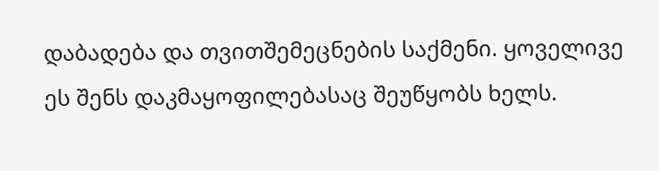დაბადება და თვითშემეცნების საქმენი. ყოველივე ეს შენს დაკმაყოფილებასაც შეუწყობს ხელს.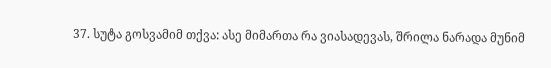37. სუტა გოსვამიმ თქვა: ასე მიმართა რა ვიასადევას, შრილა ნარადა მუნიმ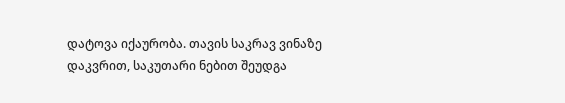დატოვა იქაურობა. თავის საკრავ ვინაზე დაკვრით, საკუთარი ნებით შეუდგა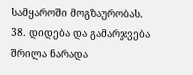სამყაროში მოგზაურობას.
38. დიდება და გამარჯვება შრილა ნარადა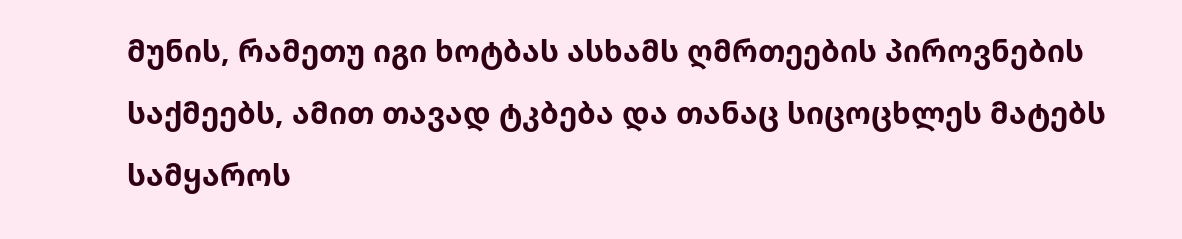მუნის, რამეთუ იგი ხოტბას ასხამს ღმრთეების პიროვნების საქმეებს, ამით თავად ტკბება და თანაც სიცოცხლეს მატებს სამყაროს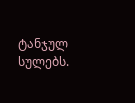ტანჯულ სულებს.